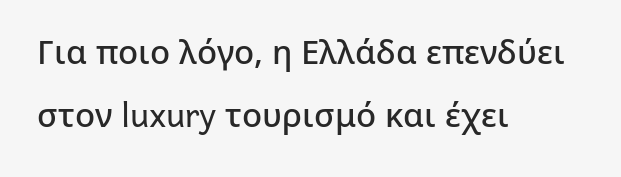Για ποιο λόγο, η Ελλάδα επενδύει στον luxury τουρισμό και έχει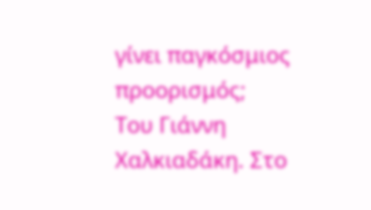γίνει παγκόσμιος προορισμός;
Του Γιάννη Χαλκιαδάκη. Στο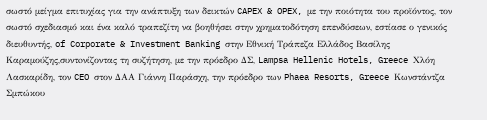σωστό μείγμα επιτυχίας για την ανάπτυξη των δεικτών CAPEX & OPEX, με την ποιότητα του προϊόντος, τον σωστό σχεδιασμό και ένα καλό τραπεζίτη να βοηθήσει στην χρηματοδότηση επενδύσεων, εστίασε ο γενικός διευθυντής, of Corporate & Investment Banking στην Εθνική Τράπεζα Ελλάδος Βασίλης Καραμούζης,συντoνίζοντας τη συζήτηση, με την πρόεδρο ΔΣ, Lampsa Hellenic Hotels, Greece Χλόη Λασκαρίδη, τον CEO στον ΔΑΑ Γιάννη Παράσχη, την πρόεδρο των Phaea Resorts, Greece Κωνστάντζα Σμπώκου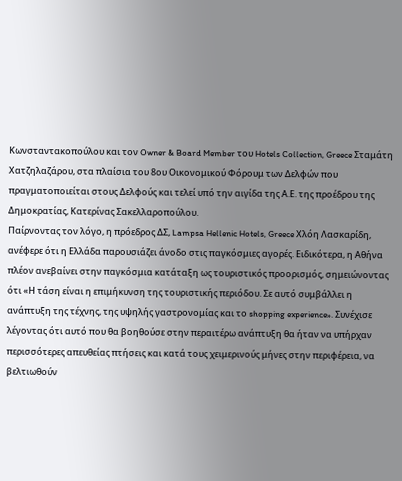Κωνσταντακοπούλου και τον Owner & Board Member του Hotels Collection, Greece Σταμάτη Χατζηλαζάρου, στα πλαίσια του 8ου Οικονομικού Φόρουμ των Δελφών που πραγματοποιείται στους Δελφούς και τελεί υπό την αιγίδα της Α.Ε. της προέδρου της Δημοκρατίας, Κατερίνας Σακελλαροπούλου.
Παίρνοντας τον λόγο, η πρόεδρος ΔΣ, Lampsa Hellenic Hotels, Greece Χλόη Λασκαρίδη, ανέφερε ότι η Ελλάδα παρουσιάζει άνοδο στις παγκόσμιες αγορές. Ειδικότερα, η Αθήνα πλέον ανεβαίνει στην παγκόσμια κατάταξη ως τουριστικός προορισμός, σημειώνοντας ότι «Η τάση είναι η επιμήκυνση της τουριστικής περιόδου. Σε αυτό συμβάλλει η ανάπτυξη της τέχνης, της υψηλής γαστρονομίας και το shopping experience». Συνέχισε λέγοντας ότι αυτό που θα βοηθούσε στην περαιτέρω ανάπτυξη θα ήταν να υπήρχαν περισσότερες απευθείας πτήσεις και κατά τους χειμερινούς μήνες στην περιφέρεια, να βελτιωθούν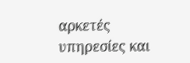αρκετές υπηρεσίες και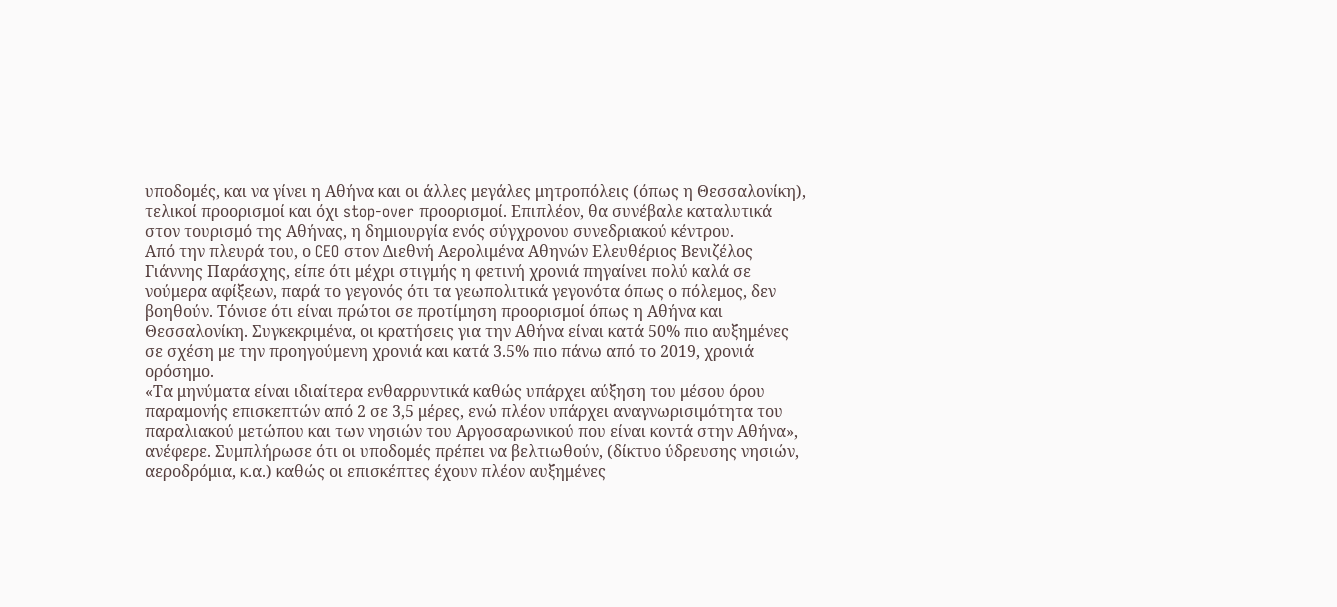υποδομές, και να γίνει η Αθήνα και οι άλλες μεγάλες μητροπόλεις (όπως η Θεσσαλονίκη), τελικοί προορισμοί και όχι stop-over προορισμοί. Επιπλέον, θα συνέβαλε καταλυτικά στον τουρισμό της Αθήνας, η δημιουργία ενός σύγχρονου συνεδριακού κέντρου.
Από την πλευρά του, ο CEO στον Διεθνή Αερολιμένα Αθηνών Ελευθέριος Βενιζέλος Γιάννης Παράσχης, είπε ότι μέχρι στιγμής η φετινή χρονιά πηγαίνει πολύ καλά σε νούμερα αφίξεων, παρά το γεγονός ότι τα γεωπολιτικά γεγονότα όπως ο πόλεμος, δεν βοηθούν. Τόνισε ότι είναι πρώτοι σε προτίμηση προορισμοί όπως η Αθήνα και Θεσσαλονίκη. Συγκεκριμένα, οι κρατήσεις για την Αθήνα είναι κατά 50% πιο αυξημένες σε σχέση με την προηγούμενη χρονιά και κατά 3.5% πιο πάνω από το 2019, χρονιά ορόσημο.
«Τα μηνύματα είναι ιδιαίτερα ενθαρρυντικά καθώς υπάρχει αύξηση του μέσου όρου παραμονής επισκεπτών από 2 σε 3,5 μέρες, ενώ πλέον υπάρχει αναγνωρισιμότητα του παραλιακού μετώπου και των νησιών του Αργοσαρωνικού που είναι κοντά στην Αθήνα», ανέφερε. Συμπλήρωσε ότι οι υποδομές πρέπει να βελτιωθούν, (δίκτυο ύδρευσης νησιών, αεροδρόμια, κ.α.) καθώς οι επισκέπτες έχουν πλέον αυξημένες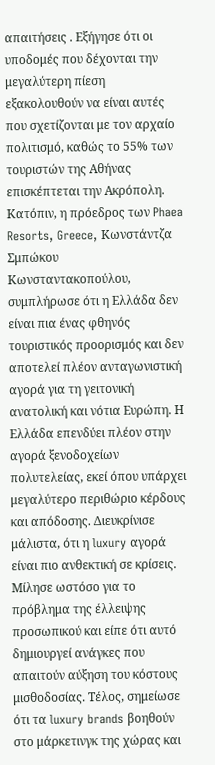απαιτήσεις . Εξήγησε ότι οι υποδομές που δέχονται την μεγαλύτερη πίεση εξακολουθούν να είναι αυτές που σχετίζονται με τον αρχαίο πολιτισμό, καθώς το 55% των τουριστών της Αθήνας επισκέπτεται την Ακρόπολη.
Κατόπιν, η πρόεδρος των Phaea Resorts, Greece, Κωνστάντζα Σμπώκου Κωνσταντακοπούλου, συμπλήρωσε ότι η Ελλάδα δεν είναι πια ένας φθηνός τουριστικός προορισμός και δεν αποτελεί πλέον ανταγωνιστική αγορά για τη γειτονική ανατολική και νότια Ευρώπη. Η Ελλάδα επενδύει πλέον στην αγορά ξενοδοχείων πολυτελείας, εκεί όπου υπάρχει μεγαλύτερο περιθώριο κέρδους και απόδοσης. Διευκρίνισε μάλιστα, ότι η luxury αγορά είναι πιο ανθεκτική σε κρίσεις. Μίλησε ωστόσο για το πρόβλημα της έλλειψης προσωπικού και είπε ότι αυτό δημιουργεί ανάγκες που απαιτούν αύξηση του κόστους μισθοδοσίας. Τέλος, σημείωσε ότι τα luxury brands βοηθούν στο μάρκετινγκ της χώρας και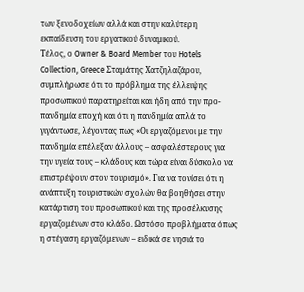των ξενοδοχείων αλλά και στην καλύτερη εκπαίδευση του εργατικού δυναμικού.
Τέλος, ο Owner & Board Member του Hotels Collection, Greece Σταμάτης Χατζηλαζάρου, συμπλήρωσε ότι το πρόβλημα της έλλειψης προσωπικού παρατηρείται και ήδη από την προ-πανδημία εποχή και ότι η πανδημία απλά το γιγάντωσε, λέγοντας πως «Οι εργαζόμενοι με την πανδημία επέλεξαν άλλους – ασφαλέστερους για την υγεία τους – κλάδους και τώρα είναι δύσκολο να επιστρέψουν στον τουρισμό». Για να τονίσει ότι η ανάπτυξη τουριστικών σχολών θα βοηθήσει στην κατάρτιση του προσωπικού και της προσέλκυσης εργαζομένων στο κλάδο. Ωστόσο προβλήματα όπως η στέγαση εργαζόμενων – ειδικά σε νησιά το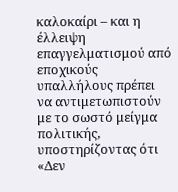καλοκαίρι – και η έλλειψη επαγγελματισμού από εποχικούς υπαλλήλους πρέπει να αντιμετωπιστούν με το σωστό μείγμα πολιτικής, υποστηρίζοντας ότι «Δεν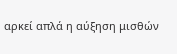αρκεί απλά η αύξηση μισθών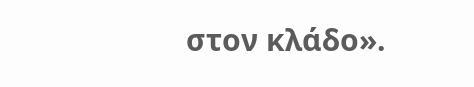στον κλάδο».